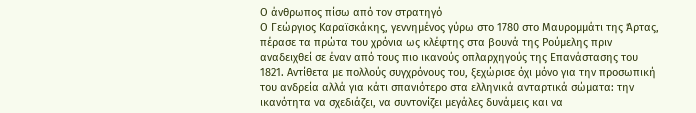Ο άνθρωπος πίσω από τον στρατηγό
Ο Γεώργιος Καραϊσκάκης, γεννημένος γύρω στο 1780 στο Μαυρομμάτι της Άρτας, πέρασε τα πρώτα του χρόνια ως κλέφτης στα βουνά της Ρούμελης πριν αναδειχθεί σε έναν από τους πιο ικανούς οπλαρχηγούς της Επανάστασης του 1821. Αντίθετα με πολλούς συγχρόνους του, ξεχώρισε όχι μόνο για την προσωπική του ανδρεία αλλά για κάτι σπανιότερο στα ελληνικά ανταρτικά σώματα: την ικανότητα να σχεδιάζει, να συντονίζει μεγάλες δυνάμεις και να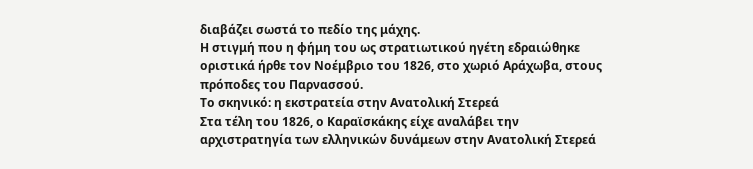διαβάζει σωστά το πεδίο της μάχης.
Η στιγμή που η φήμη του ως στρατιωτικού ηγέτη εδραιώθηκε οριστικά ήρθε τον Νοέμβριο του 1826, στο χωριό Αράχωβα, στους πρόποδες του Παρνασσού.
Το σκηνικό: η εκστρατεία στην Ανατολική Στερεά
Στα τέλη του 1826, ο Καραϊσκάκης είχε αναλάβει την αρχιστρατηγία των ελληνικών δυνάμεων στην Ανατολική Στερεά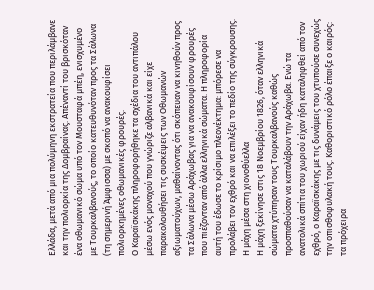Ελλάδα, μετά από μια πολύμηνη εκστρατεία που περιλάμβανε και την πολιορκία της Δομβραίνας. Απέναντί του βρισκόταν ένα οθωμανικό σώμα υπό τον Μουσταφά μπέη, ενισχυμένο με Τουρκαλβανούς, το οποίο κατευθυνόταν προς τα Σάλωνα (τη σημερινή Άμφισσα) με σκοπό να ανακουφίσει πολιορκημένες οθωμανικές φρουρές.
Ο Καραϊσκάκης πληροφορήθηκε τα σχέδια του αντιπάλου μέσω ενός μοναχού που γνώριζε αλβανικά και είχε παρακολουθήσει τις συσκέψεις των Οθωμανών αξιωματούχων, μαθαίνοντας ότι σκόπευαν να κινηθούν προς τα Σάλωνα μέσω Αράχωβας για να ανακουφίσουν φρουρές που πιέζονταν από άλλα ελληνικά σώματα. Η πληροφορία αυτή του έδωσε το κρίσιμο πλεονέκτημα: μπόρεσε να προλάβει τον εχθρό και να επιλέξει το πεδίο της σύγκρουσης.
Η μάχη μέσα στη χιονοθύελλα
Η μάχη ξεκίνησε στις 18 Νοεμβρίου 1826, όταν ελληνικά σώματα χτύπησαν τους Τουρκαλβανούς καθώς προσπαθούσαν να καταλάβουν την Αράχωβα. Ενώ τα ανατολικά σπίτια του χωριού είχαν ήδη καταληφθεί από τον εχθρό, ο Καραϊσκάκης με τις δυνάμεις του χτυπούσε συνεχώς την οπισθοφυλακή τους. Καθοριστικό ρόλο έπαιξε ο καιρός: τα πρόχειρα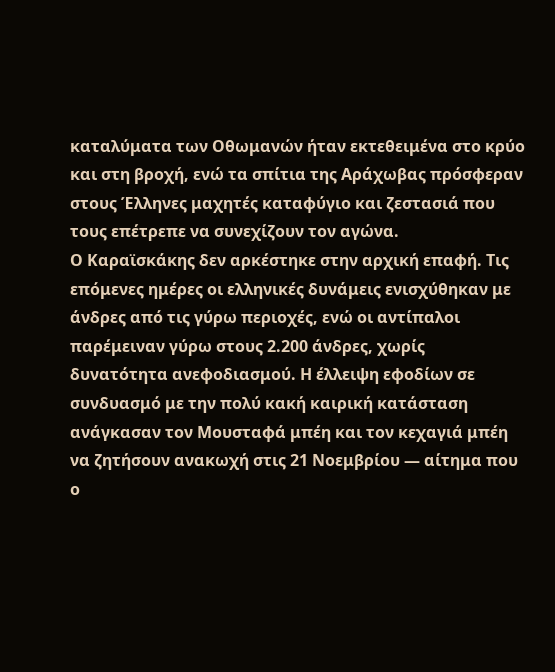καταλύματα των Οθωμανών ήταν εκτεθειμένα στο κρύο και στη βροχή, ενώ τα σπίτια της Αράχωβας πρόσφεραν στους Έλληνες μαχητές καταφύγιο και ζεστασιά που τους επέτρεπε να συνεχίζουν τον αγώνα.
Ο Καραϊσκάκης δεν αρκέστηκε στην αρχική επαφή. Τις επόμενες ημέρες οι ελληνικές δυνάμεις ενισχύθηκαν με άνδρες από τις γύρω περιοχές, ενώ οι αντίπαλοι παρέμειναν γύρω στους 2.200 άνδρες, χωρίς δυνατότητα ανεφοδιασμού. Η έλλειψη εφοδίων σε συνδυασμό με την πολύ κακή καιρική κατάσταση ανάγκασαν τον Μουσταφά μπέη και τον κεχαγιά μπέη να ζητήσουν ανακωχή στις 21 Νοεμβρίου — αίτημα που ο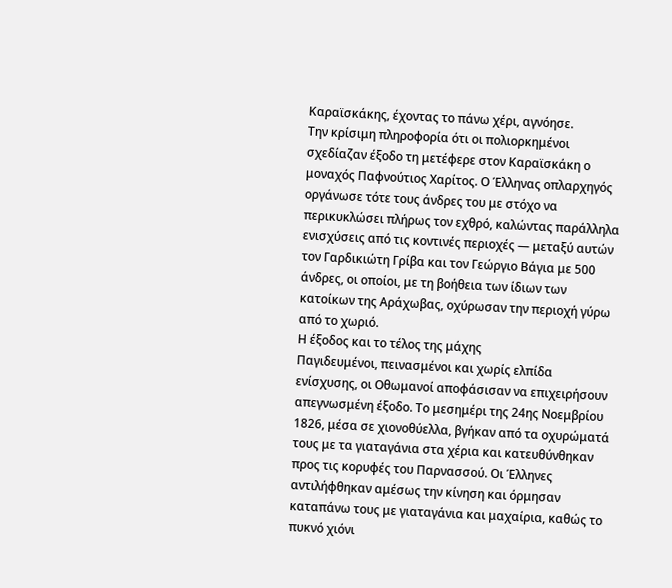Καραϊσκάκης, έχοντας το πάνω χέρι, αγνόησε.
Την κρίσιμη πληροφορία ότι οι πολιορκημένοι σχεδίαζαν έξοδο τη μετέφερε στον Καραϊσκάκη ο μοναχός Παφνούτιος Χαρίτος. Ο Έλληνας οπλαρχηγός οργάνωσε τότε τους άνδρες του με στόχο να περικυκλώσει πλήρως τον εχθρό, καλώντας παράλληλα ενισχύσεις από τις κοντινές περιοχές — μεταξύ αυτών τον Γαρδικιώτη Γρίβα και τον Γεώργιο Βάγια με 500 άνδρες, οι οποίοι, με τη βοήθεια των ίδιων των κατοίκων της Αράχωβας, οχύρωσαν την περιοχή γύρω από το χωριό.
Η έξοδος και το τέλος της μάχης
Παγιδευμένοι, πεινασμένοι και χωρίς ελπίδα ενίσχυσης, οι Οθωμανοί αποφάσισαν να επιχειρήσουν απεγνωσμένη έξοδο. Το μεσημέρι της 24ης Νοεμβρίου 1826, μέσα σε χιονοθύελλα, βγήκαν από τα οχυρώματά τους με τα γιαταγάνια στα χέρια και κατευθύνθηκαν προς τις κορυφές του Παρνασσού. Οι Έλληνες αντιλήφθηκαν αμέσως την κίνηση και όρμησαν καταπάνω τους με γιαταγάνια και μαχαίρια, καθώς το πυκνό χιόνι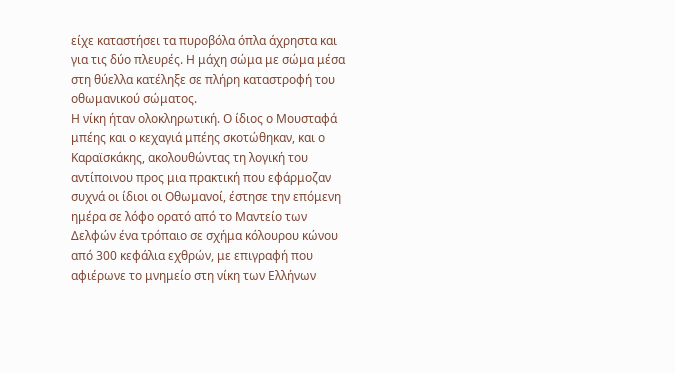είχε καταστήσει τα πυροβόλα όπλα άχρηστα και για τις δύο πλευρές. Η μάχη σώμα με σώμα μέσα στη θύελλα κατέληξε σε πλήρη καταστροφή του οθωμανικού σώματος.
Η νίκη ήταν ολοκληρωτική. Ο ίδιος ο Μουσταφά μπέης και ο κεχαγιά μπέης σκοτώθηκαν, και ο Καραϊσκάκης, ακολουθώντας τη λογική του αντίποινου προς μια πρακτική που εφάρμοζαν συχνά οι ίδιοι οι Οθωμανοί, έστησε την επόμενη ημέρα σε λόφο ορατό από το Μαντείο των Δελφών ένα τρόπαιο σε σχήμα κόλουρου κώνου από 300 κεφάλια εχθρών, με επιγραφή που αφιέρωνε το μνημείο στη νίκη των Ελλήνων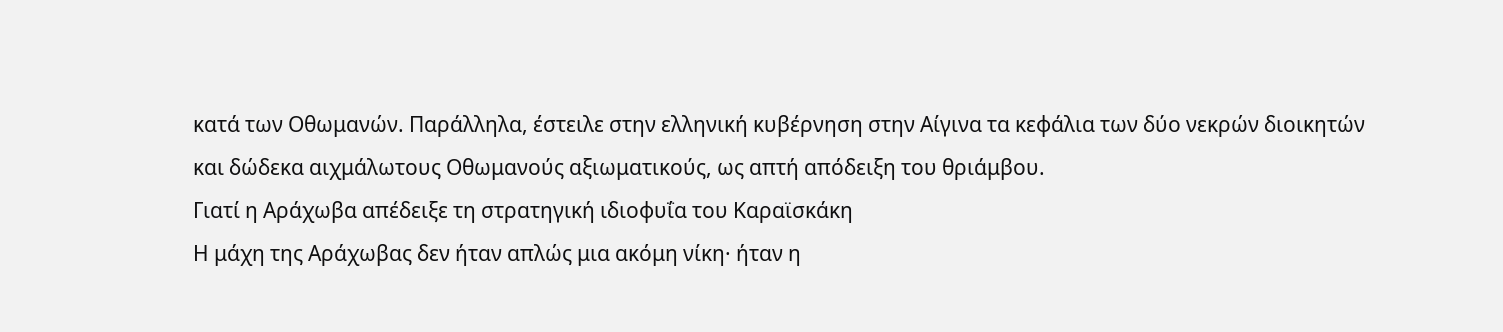κατά των Οθωμανών. Παράλληλα, έστειλε στην ελληνική κυβέρνηση στην Αίγινα τα κεφάλια των δύο νεκρών διοικητών και δώδεκα αιχμάλωτους Οθωμανούς αξιωματικούς, ως απτή απόδειξη του θριάμβου.
Γιατί η Αράχωβα απέδειξε τη στρατηγική ιδιοφυΐα του Καραϊσκάκη
Η μάχη της Αράχωβας δεν ήταν απλώς μια ακόμη νίκη· ήταν η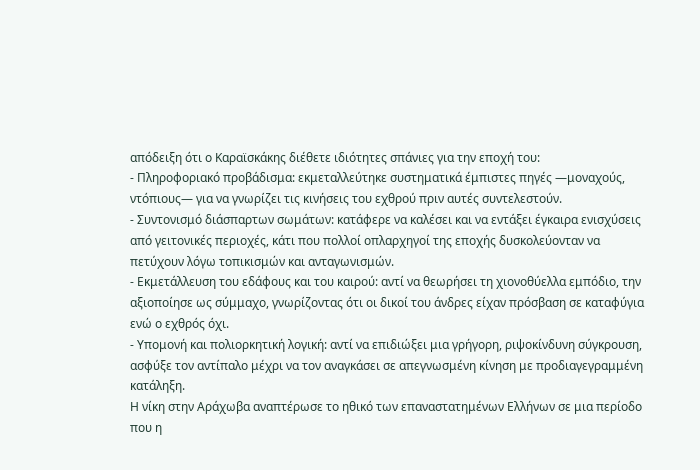απόδειξη ότι ο Καραϊσκάκης διέθετε ιδιότητες σπάνιες για την εποχή του:
- Πληροφοριακό προβάδισμα: εκμεταλλεύτηκε συστηματικά έμπιστες πηγές —μοναχούς, ντόπιους— για να γνωρίζει τις κινήσεις του εχθρού πριν αυτές συντελεστούν.
- Συντονισμό διάσπαρτων σωμάτων: κατάφερε να καλέσει και να εντάξει έγκαιρα ενισχύσεις από γειτονικές περιοχές, κάτι που πολλοί οπλαρχηγοί της εποχής δυσκολεύονταν να πετύχουν λόγω τοπικισμών και ανταγωνισμών.
- Εκμετάλλευση του εδάφους και του καιρού: αντί να θεωρήσει τη χιονοθύελλα εμπόδιο, την αξιοποίησε ως σύμμαχο, γνωρίζοντας ότι οι δικοί του άνδρες είχαν πρόσβαση σε καταφύγια ενώ ο εχθρός όχι.
- Υπομονή και πολιορκητική λογική: αντί να επιδιώξει μια γρήγορη, ριψοκίνδυνη σύγκρουση, ασφύξε τον αντίπαλο μέχρι να τον αναγκάσει σε απεγνωσμένη κίνηση με προδιαγεγραμμένη κατάληξη.
Η νίκη στην Αράχωβα αναπτέρωσε το ηθικό των επαναστατημένων Ελλήνων σε μια περίοδο που η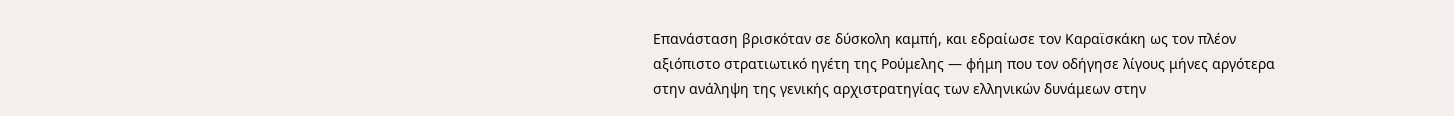Επανάσταση βρισκόταν σε δύσκολη καμπή, και εδραίωσε τον Καραϊσκάκη ως τον πλέον αξιόπιστο στρατιωτικό ηγέτη της Ρούμελης — φήμη που τον οδήγησε λίγους μήνες αργότερα στην ανάληψη της γενικής αρχιστρατηγίας των ελληνικών δυνάμεων στην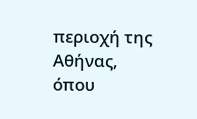περιοχή της Αθήνας, όπου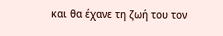και θα έχανε τη ζωή του τον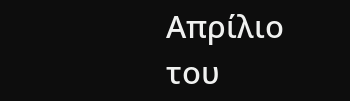Απρίλιο του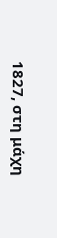1827, στη μάχη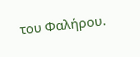του Φαλήρου.